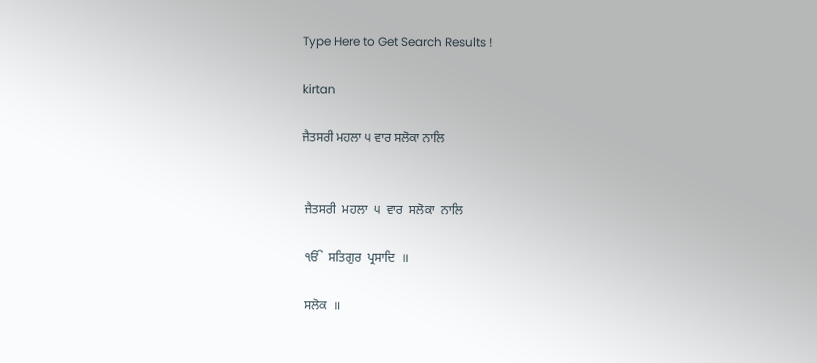Type Here to Get Search Results !

kirtan

ਜੈਤਸਰੀ ਮਹਲਾ ੫ ਵਾਰ ਸਲੋਕਾ ਨਾਲਿ


 ਜੈਤਸਰੀ  ਮਹਲਾ  ੫  ਵਾਰ  ਸਲੋਕਾ  ਨਾਲਿ

 ੴ  ਸਤਿਗੁਰ  ਪ੍ਰਸਾਦਿ  ॥

 ਸਲੋਕ  ॥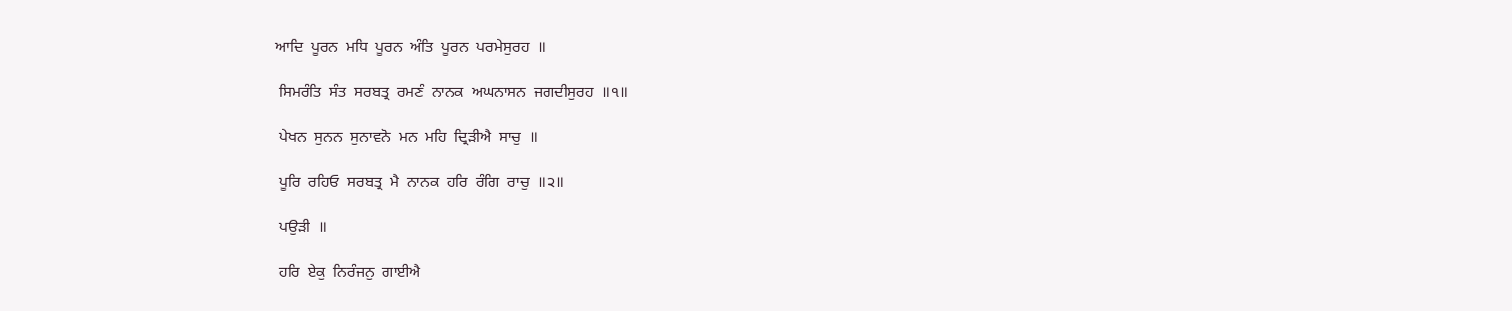ਆਦਿ  ਪੂਰਨ  ਮਧਿ  ਪੂਰਨ  ਅੰਤਿ  ਪੂਰਨ  ਪਰਮੇਸੁਰਹ  ॥

 ਸਿਮਰੰਤਿ  ਸੰਤ  ਸਰਬਤ੍ਰ  ਰਮਣੰ  ਨਾਨਕ  ਅਘਨਾਸਨ  ਜਗਦੀਸੁਰਹ  ॥੧॥

 ਪੇਖਨ  ਸੁਨਨ  ਸੁਨਾਵਨੋ  ਮਨ  ਮਹਿ  ਦ੍ਰਿੜੀਐ  ਸਾਚੁ  ॥

 ਪੂਰਿ  ਰਹਿਓ  ਸਰਬਤ੍ਰ  ਮੈ  ਨਾਨਕ  ਹਰਿ  ਰੰਗਿ  ਰਾਚੁ  ॥੨॥

 ਪਉੜੀ  ॥

 ਹਰਿ  ਏਕੁ  ਨਿਰੰਜਨੁ  ਗਾਈਐ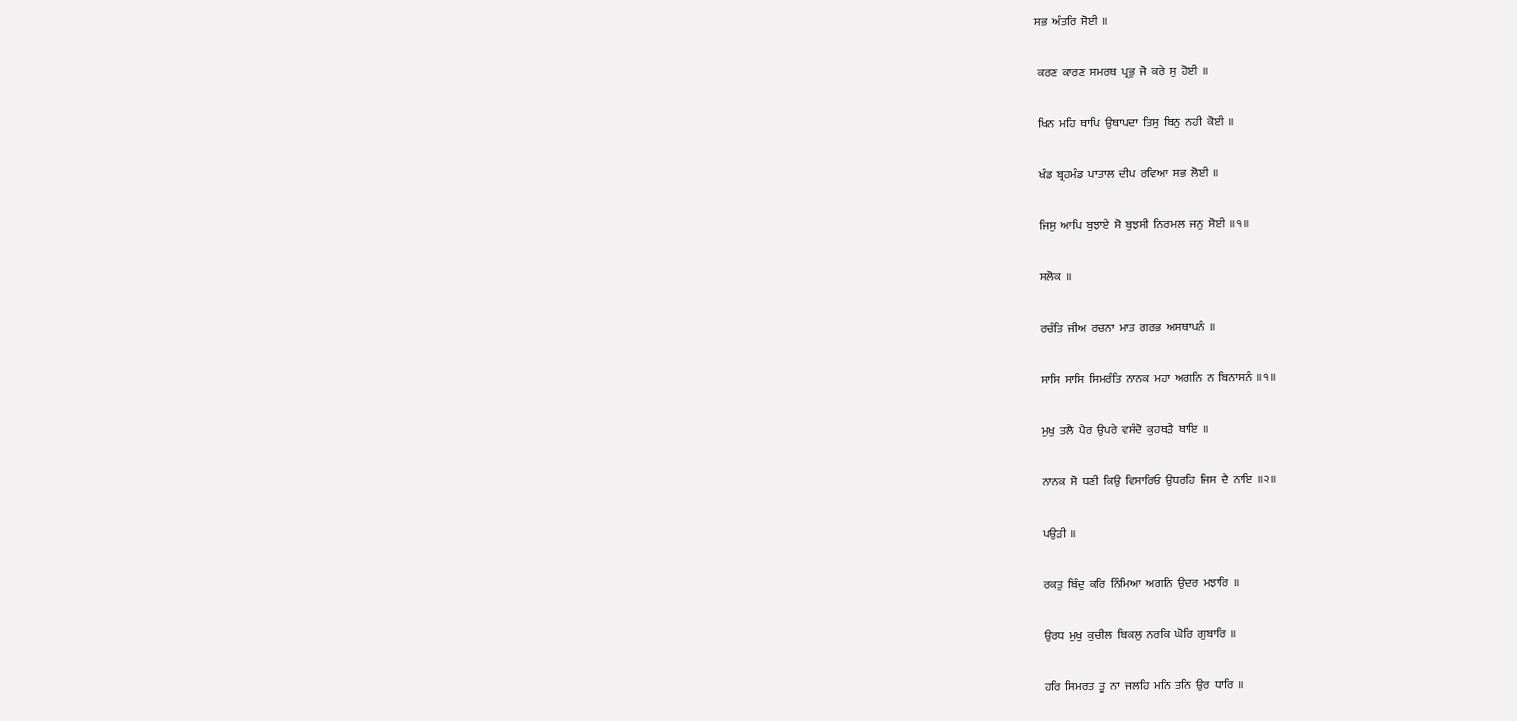ਸਭ  ਅੰਤਰਿ  ਸੋਈ  ॥

 ਕਰਣ  ਕਾਰਣ  ਸਮਰਥ  ਪ੍ਰਭੁ  ਜੋ  ਕਰੇ  ਸੁ  ਹੋਈ  ॥

 ਖਿਨ  ਮਹਿ  ਥਾਪਿ  ਉਥਾਪਦਾ  ਤਿਸੁ  ਬਿਨੁ  ਨਹੀ  ਕੋਈ  ॥

 ਖੰਡ  ਬ੍ਰਹਮੰਡ  ਪਾਤਾਲ  ਦੀਪ  ਰਵਿਆ  ਸਭ  ਲੋਈ  ॥

 ਜਿਸੁ  ਆਪਿ  ਬੁਝਾਏ  ਸੋ  ਬੁਝਸੀ  ਨਿਰਮਲ  ਜਨੁ  ਸੋਈ  ॥੧॥

 ਸਲੋਕ  ॥

 ਰਚੰਤਿ  ਜੀਅ  ਰਚਨਾ  ਮਾਤ  ਗਰਭ  ਅਸਥਾਪਨੰ  ॥

 ਸਾਸਿ  ਸਾਸਿ  ਸਿਮਰੰਤਿ  ਨਾਨਕ  ਮਹਾ  ਅਗਨਿ  ਨ  ਬਿਨਾਸਨੰ  ॥੧॥

 ਮੁਖੁ  ਤਲੈ  ਪੈਰ  ਉਪਰੇ  ਵਸੰਦੋ  ਕੁਹਥੜੈ  ਥਾਇ  ॥

 ਨਾਨਕ  ਸੋ  ਧਣੀ  ਕਿਉ  ਵਿਸਾਰਿਓ  ਉਧਰਹਿ  ਜਿਸ  ਦੈ  ਨਾਇ  ॥੨॥

 ਪਉੜੀ  ॥

 ਰਕਤੁ  ਬਿੰਦੁ  ਕਰਿ  ਨਿੰਮਿਆ  ਅਗਨਿ  ਉਦਰ  ਮਝਾਰਿ  ॥

 ਉਰਧ  ਮੁਖੁ  ਕੁਚੀਲ  ਬਿਕਲੁ  ਨਰਕਿ  ਘੋਰਿ  ਗੁਬਾਰਿ  ॥

 ਹਰਿ  ਸਿਮਰਤ  ਤੂ  ਨਾ  ਜਲਹਿ  ਮਨਿ  ਤਨਿ  ਉਰ  ਧਾਰਿ  ॥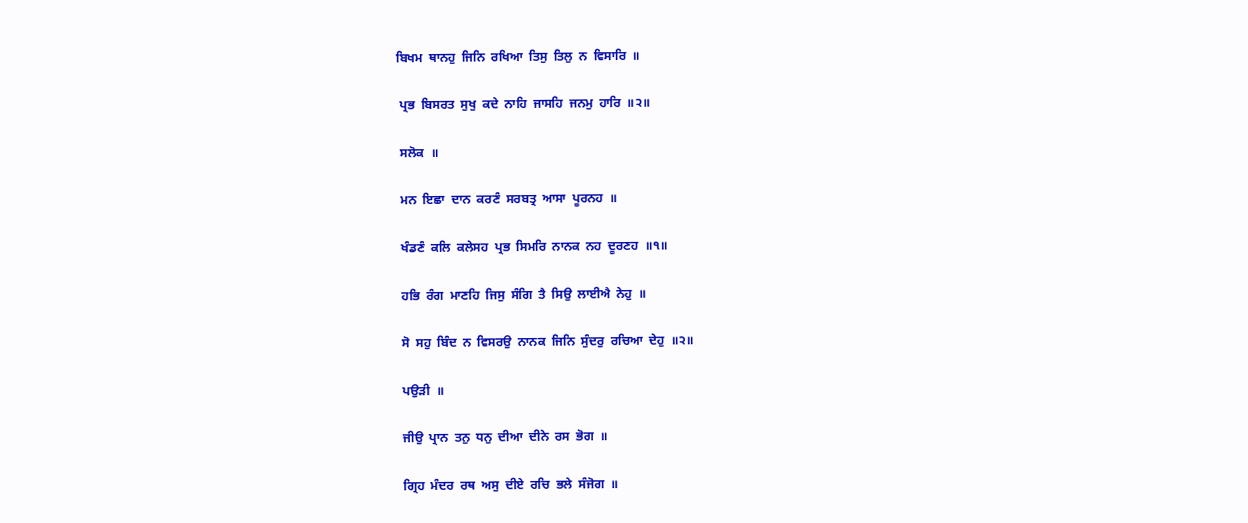ਬਿਖਮ  ਥਾਨਹੁ  ਜਿਨਿ  ਰਖਿਆ  ਤਿਸੁ  ਤਿਲੁ  ਨ  ਵਿਸਾਰਿ  ॥

 ਪ੍ਰਭ  ਬਿਸਰਤ  ਸੁਖੁ  ਕਦੇ  ਨਾਹਿ  ਜਾਸਹਿ  ਜਨਮੁ  ਹਾਰਿ  ॥੨॥

 ਸਲੋਕ  ॥

 ਮਨ  ਇਛਾ  ਦਾਨ  ਕਰਣੰ  ਸਰਬਤ੍ਰ  ਆਸਾ  ਪੂਰਨਹ  ॥

 ਖੰਡਣੰ  ਕਲਿ  ਕਲੇਸਹ  ਪ੍ਰਭ  ਸਿਮਰਿ  ਨਾਨਕ  ਨਹ  ਦੂਰਣਹ  ॥੧॥

 ਹਭਿ  ਰੰਗ  ਮਾਣਹਿ  ਜਿਸੁ  ਸੰਗਿ  ਤੈ  ਸਿਉ  ਲਾਈਐ  ਨੇਹੁ  ॥

 ਸੋ  ਸਹੁ  ਬਿੰਦ  ਨ  ਵਿਸਰਉ  ਨਾਨਕ  ਜਿਨਿ  ਸੁੰਦਰੁ  ਰਚਿਆ  ਦੇਹੁ  ॥੨॥

 ਪਉੜੀ  ॥

 ਜੀਉ  ਪ੍ਰਾਨ  ਤਨੁ  ਧਨੁ  ਦੀਆ  ਦੀਨੇ  ਰਸ  ਭੋਗ  ॥

 ਗ੍ਰਿਹ  ਮੰਦਰ  ਰਥ  ਅਸੁ  ਦੀਏ  ਰਚਿ  ਭਲੇ  ਸੰਜੋਗ  ॥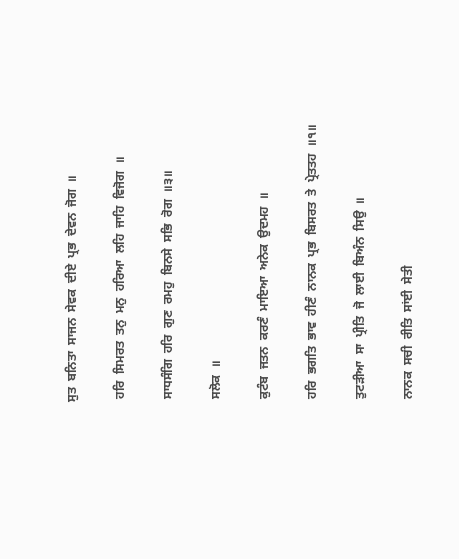ਸੁਤ  ਬਨਿਤਾ  ਸਾਜਨ  ਸੇਵਕ  ਦੀਏ  ਪ੍ਰਭ  ਦੇਵਨ  ਜੋਗ  ॥

 ਹਰਿ  ਸਿਮਰਤ  ਤਨੁ  ਮਨੁ  ਹਰਿਆ  ਲਹਿ  ਜਾਹਿ  ਵਿਜੋਗ  ॥

 ਸਾਧਸੰਗਿ  ਹਰਿ  ਗੁਣ  ਰਮਹੁ  ਬਿਨਸੇ  ਸਭਿ  ਰੋਗ  ॥੩॥

 ਸਲੋਕ  ॥

 ਕੁਟੰਬ  ਜਤਨ  ਕਰਣੰ  ਮਾਇਆ  ਅਨੇਕ  ਉਦਮਹ  ॥

 ਹਰਿ  ਭਗਤਿ  ਭਾਵ  ਹੀਣੰ  ਨਾਨਕ  ਪ੍ਰਭ  ਬਿਸਰਤ  ਤੇ  ਪ੍ਰੇਤਤਹ  ॥੧॥

 ਤੁਟੜੀਆ  ਸਾ  ਪ੍ਰੀਤਿ  ਜੋ  ਲਾਈ  ਬਿਅੰਨ  ਸਿਉ  ॥

 ਨਾਨਕ  ਸਚੀ  ਰੀਤਿ  ਸਾਂਈ  ਸੇਤੀ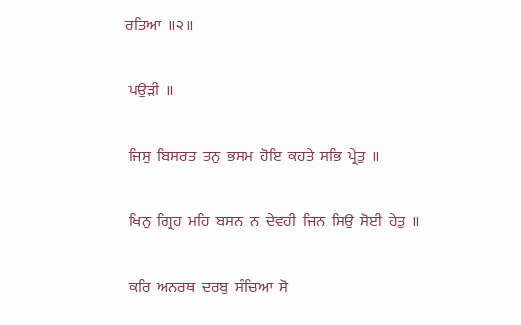ਰਤਿਆ  ॥੨॥

 ਪਉੜੀ  ॥

 ਜਿਸੁ  ਬਿਸਰਤ  ਤਨੁ  ਭਸਮ  ਹੋਇ  ਕਹਤੇ  ਸਭਿ  ਪ੍ਰੇਤੁ  ॥

 ਖਿਨੁ  ਗ੍ਰਿਹ  ਮਹਿ  ਬਸਨ  ਨ  ਦੇਵਹੀ  ਜਿਨ  ਸਿਉ  ਸੋਈ  ਹੇਤੁ  ॥

 ਕਰਿ  ਅਨਰਥ  ਦਰਬੁ  ਸੰਚਿਆ  ਸੋ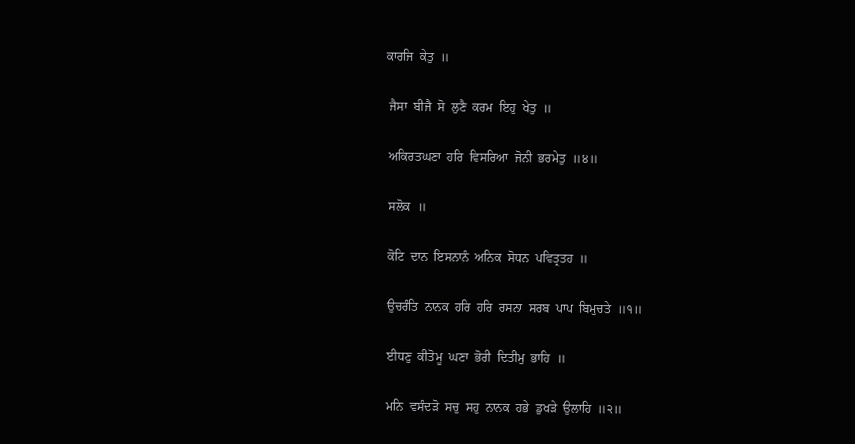ਕਾਰਜਿ  ਕੇਤੁ  ॥

 ਜੈਸਾ  ਬੀਜੈ  ਸੋ  ਲੁਣੈ  ਕਰਮ  ਇਹੁ  ਖੇਤੁ  ॥

 ਅਕਿਰਤਘਣਾ  ਹਰਿ  ਵਿਸਰਿਆ  ਜੋਨੀ  ਭਰਮੇਤੁ  ॥੪॥

 ਸਲੋਕ  ॥

 ਕੋਟਿ  ਦਾਨ  ਇਸਨਾਨੰ  ਅਨਿਕ  ਸੋਧਨ  ਪਵਿਤ੍ਰਤਹ  ॥

 ਉਚਰੰਤਿ  ਨਾਨਕ  ਹਰਿ  ਹਰਿ  ਰਸਨਾ  ਸਰਬ  ਪਾਪ  ਬਿਮੁਚਤੇ  ॥੧॥

 ਈਧਣੁ  ਕੀਤੋਮੂ  ਘਣਾ  ਭੋਰੀ  ਦਿਤੀਮੁ  ਭਾਹਿ  ॥

 ਮਨਿ  ਵਸੰਦੜੋ  ਸਚੁ  ਸਹੁ  ਨਾਨਕ  ਹਭੇ  ਡੁਖੜੇ  ਉਲਾਹਿ  ॥੨॥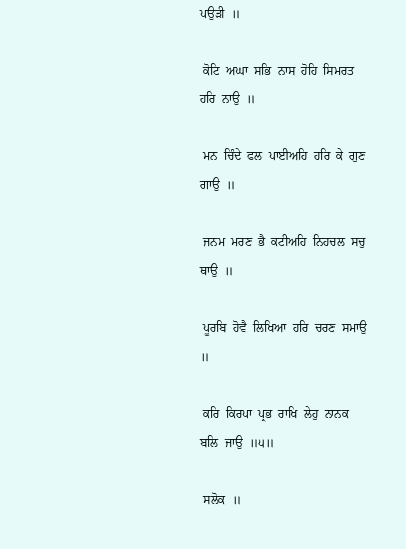ਪਉੜੀ  ॥

 ਕੋਟਿ  ਅਘਾ  ਸਭਿ  ਨਾਸ  ਹੋਹਿ  ਸਿਮਰਤ  ਹਰਿ  ਨਾਉ  ॥

 ਮਨ  ਚਿੰਦੇ  ਫਲ  ਪਾਈਅਹਿ  ਹਰਿ  ਕੇ  ਗੁਣ  ਗਾਉ  ॥

 ਜਨਮ  ਮਰਣ  ਭੈ  ਕਟੀਅਹਿ  ਨਿਹਚਲ  ਸਚੁ  ਥਾਉ  ॥

 ਪੂਰਬਿ  ਹੋਵੈ  ਲਿਖਿਆ  ਹਰਿ  ਚਰਣ  ਸਮਾਉ  ॥

 ਕਰਿ  ਕਿਰਪਾ  ਪ੍ਰਭ  ਰਾਖਿ  ਲੇਹੁ  ਨਾਨਕ  ਬਲਿ  ਜਾਉ  ॥੫॥

 ਸਲੋਕ  ॥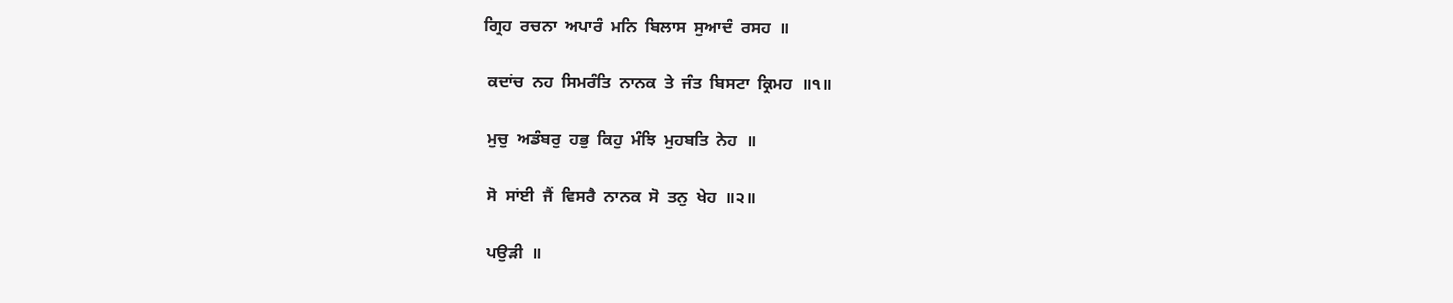ਗ੍ਰਿਹ  ਰਚਨਾ  ਅਪਾਰੰ  ਮਨਿ  ਬਿਲਾਸ  ਸੁਆਦੰ  ਰਸਹ  ॥

 ਕਦਾਂਚ  ਨਹ  ਸਿਮਰੰਤਿ  ਨਾਨਕ  ਤੇ  ਜੰਤ  ਬਿਸਟਾ  ਕ੍ਰਿਮਹ  ॥੧॥

 ਮੁਚੁ  ਅਡੰਬਰੁ  ਹਭੁ  ਕਿਹੁ  ਮੰਝਿ  ਮੁਹਬਤਿ  ਨੇਹ  ॥

 ਸੋ  ਸਾਂਈ  ਜੈਂ  ਵਿਸਰੈ  ਨਾਨਕ  ਸੋ  ਤਨੁ  ਖੇਹ  ॥੨॥

 ਪਉੜੀ  ॥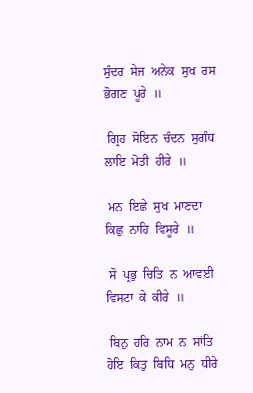ਸੁੰਦਰ  ਸੇਜ  ਅਨੇਕ  ਸੁਖ  ਰਸ  ਭੋਗਣ  ਪੂਰੇ  ॥

 ਗ੍ਰਿਹ  ਸੋਇਨ  ਚੰਦਨ  ਸੁਗੰਧ  ਲਾਇ  ਮੋਤੀ  ਹੀਰੇ  ॥

 ਮਨ  ਇਛੇ  ਸੁਖ  ਮਾਣਦਾ  ਕਿਛੁ  ਨਾਹਿ  ਵਿਸੂਰੇ  ॥

 ਸੋ  ਪ੍ਰਭੁ  ਚਿਤਿ  ਨ  ਆਵਈ  ਵਿਸਟਾ  ਕੇ  ਕੀਰੇ  ॥

 ਬਿਨੁ  ਹਰਿ  ਨਾਮ  ਨ  ਸਾਂਤਿ  ਹੋਇ  ਕਿਤੁ  ਬਿਧਿ  ਮਨੁ  ਧੀਰੇ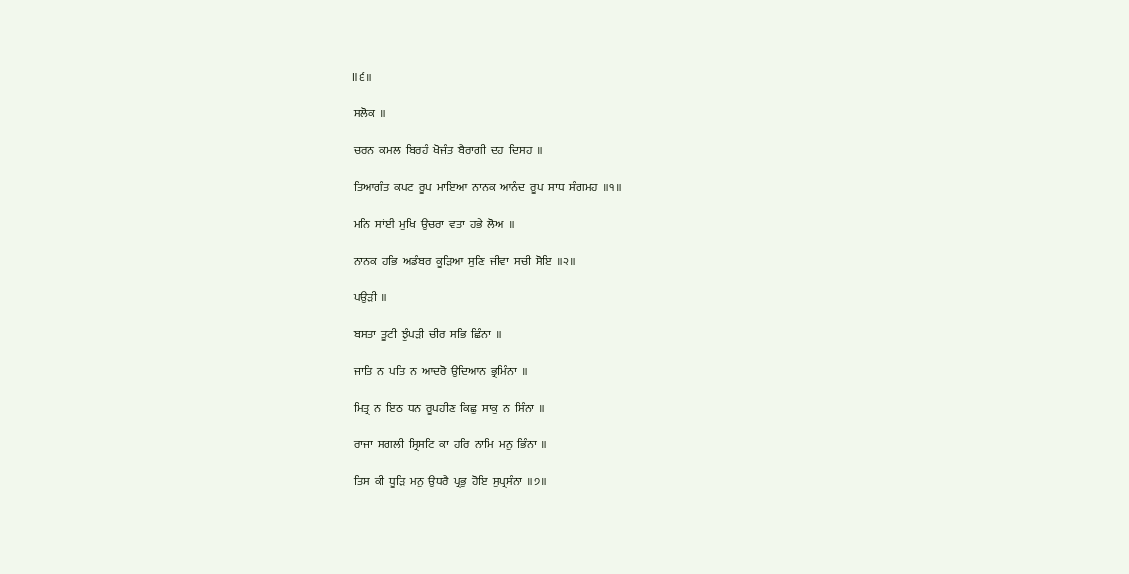॥੬॥

 ਸਲੋਕ  ॥

 ਚਰਨ  ਕਮਲ  ਬਿਰਹੰ  ਖੋਜੰਤ  ਬੈਰਾਗੀ  ਦਹ  ਦਿਸਹ  ॥

 ਤਿਆਗੰਤ  ਕਪਟ  ਰੂਪ  ਮਾਇਆ  ਨਾਨਕ  ਆਨੰਦ  ਰੂਪ  ਸਾਧ  ਸੰਗਮਹ  ॥੧॥

 ਮਨਿ  ਸਾਂਈ  ਮੁਖਿ  ਉਚਰਾ  ਵਤਾ  ਹਭੇ  ਲੋਅ  ॥

 ਨਾਨਕ  ਹਭਿ  ਅਡੰਬਰ  ਕੂੜਿਆ  ਸੁਣਿ  ਜੀਵਾ  ਸਚੀ  ਸੋਇ  ॥੨॥

 ਪਉੜੀ  ॥

 ਬਸਤਾ  ਤੂਟੀ  ਝੁੰਪੜੀ  ਚੀਰ  ਸਭਿ  ਛਿੰਨਾ  ॥

 ਜਾਤਿ  ਨ  ਪਤਿ  ਨ  ਆਦਰੋ  ਉਦਿਆਨ  ਭ੍ਰਮਿੰਨਾ  ॥

 ਮਿਤ੍ਰ  ਨ  ਇਠ  ਧਨ  ਰੂਪਹੀਣ  ਕਿਛੁ  ਸਾਕੁ  ਨ  ਸਿੰਨਾ  ॥

 ਰਾਜਾ  ਸਗਲੀ  ਸ੍ਰਿਸਟਿ  ਕਾ  ਹਰਿ  ਨਾਮਿ  ਮਨੁ  ਭਿੰਨਾ  ॥

 ਤਿਸ  ਕੀ  ਧੂੜਿ  ਮਨੁ  ਉਧਰੈ  ਪ੍ਰਭੁ  ਹੋਇ  ਸੁਪ੍ਰਸੰਨਾ  ॥੭॥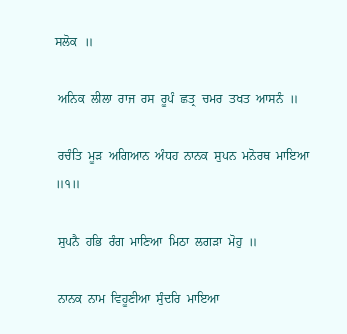ਸਲੋਕ  ॥

 ਅਨਿਕ  ਲੀਲਾ  ਰਾਜ  ਰਸ  ਰੂਪੰ  ਛਤ੍ਰ  ਚਮਰ  ਤਖਤ  ਆਸਨੰ  ॥

 ਰਚੰਤਿ  ਮੂੜ  ਅਗਿਆਨ  ਅੰਧਹ  ਨਾਨਕ  ਸੁਪਨ  ਮਨੋਰਥ  ਮਾਇਆ  ॥੧॥

 ਸੁਪਨੈ  ਹਭਿ  ਰੰਗ  ਮਾਣਿਆ  ਮਿਠਾ  ਲਗੜਾ  ਮੋਹੁ  ॥

 ਨਾਨਕ  ਨਾਮ  ਵਿਹੂਣੀਆ  ਸੁੰਦਰਿ  ਮਾਇਆ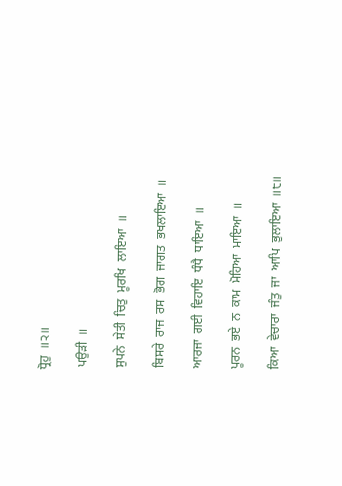ਧ੍ਰੋਹੁ  ॥੨॥

 ਪਉੜੀ  ॥

 ਸੁਪਨੇ  ਸੇਤੀ  ਚਿਤੁ  ਮੂਰਖਿ  ਲਾਇਆ  ॥

 ਬਿਸਰੇ  ਰਾਜ  ਰਸ  ਭੋਗ  ਜਾਗਤ  ਭਖਲਾਇਆ  ॥

 ਆਰਜਾ  ਗਈ  ਵਿਹਾਇ  ਧੰਧੈ  ਧਾਇਆ  ॥

 ਪੂਰਨ  ਭਏ  ਨ  ਕਾਮ  ਮੋਹਿਆ  ਮਾਇਆ  ॥

 ਕਿਆ  ਵੇਚਾਰਾ  ਜੰਤੁ  ਜਾ  ਆਪਿ  ਭੁਲਾਇਆ  ॥੮॥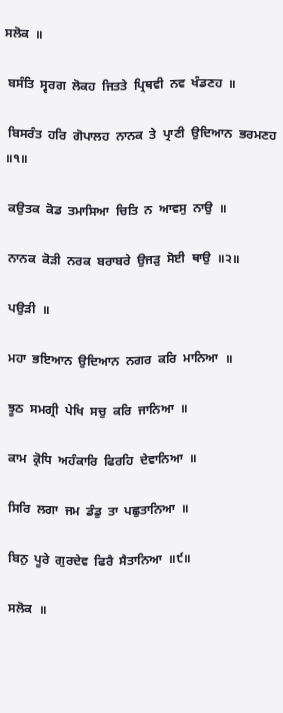ਸਲੋਕ  ॥

 ਬਸੰਤਿ  ਸ੍ਵਰਗ  ਲੋਕਹ  ਜਿਤਤੇ  ਪ੍ਰਿਥਵੀ  ਨਵ  ਖੰਡਣਹ  ॥

 ਬਿਸਰੰਤ  ਹਰਿ  ਗੋਪਾਲਹ  ਨਾਨਕ  ਤੇ  ਪ੍ਰਾਣੀ  ਉਦਿਆਨ  ਭਰਮਣਹ  ॥੧॥

 ਕਉਤਕ  ਕੋਡ  ਤਮਾਸਿਆ  ਚਿਤਿ  ਨ  ਆਵਸੁ  ਨਾਉ  ॥

 ਨਾਨਕ  ਕੋੜੀ  ਨਰਕ  ਬਰਾਬਰੇ  ਉਜੜੁ  ਸੋਈ  ਥਾਉ  ॥੨॥

 ਪਉੜੀ  ॥

 ਮਹਾ  ਭਇਆਨ  ਉਦਿਆਨ  ਨਗਰ  ਕਰਿ  ਮਾਨਿਆ  ॥

 ਝੂਠ  ਸਮਗ੍ਰੀ  ਪੇਖਿ  ਸਚੁ  ਕਰਿ  ਜਾਨਿਆ  ॥

 ਕਾਮ  ਕ੍ਰੋਧਿ  ਅਹੰਕਾਰਿ  ਫਿਰਹਿ  ਦੇਵਾਨਿਆ  ॥

 ਸਿਰਿ  ਲਗਾ  ਜਮ  ਡੰਡੁ  ਤਾ  ਪਛੁਤਾਨਿਆ  ॥

 ਬਿਨੁ  ਪੂਰੇ  ਗੁਰਦੇਵ  ਫਿਰੈ  ਸੈਤਾਨਿਆ  ॥੯॥

 ਸਲੋਕ  ॥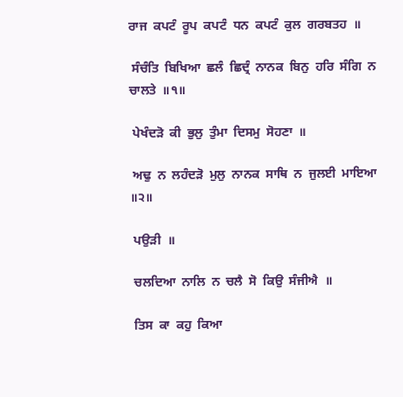ਰਾਜ  ਕਪਟੰ  ਰੂਪ  ਕਪਟੰ  ਧਨ  ਕਪਟੰ  ਕੁਲ  ਗਰਬਤਹ  ॥

 ਸੰਚੰਤਿ  ਬਿਖਿਆ  ਛਲੰ  ਛਿਦ੍ਰੰ  ਨਾਨਕ  ਬਿਨੁ  ਹਰਿ  ਸੰਗਿ  ਨ  ਚਾਲਤੇ  ॥੧॥

 ਪੇਖੰਦੜੋ  ਕੀ  ਭੁਲੁ  ਤੁੰਮਾ  ਦਿਸਮੁ  ਸੋਹਣਾ  ॥

 ਅਢੁ  ਨ  ਲਹੰਦੜੋ  ਮੁਲੁ  ਨਾਨਕ  ਸਾਥਿ  ਨ  ਜੁਲਈ  ਮਾਇਆ  ॥੨॥

 ਪਉੜੀ  ॥

 ਚਲਦਿਆ  ਨਾਲਿ  ਨ  ਚਲੈ  ਸੋ  ਕਿਉ  ਸੰਜੀਐ  ॥

 ਤਿਸ  ਕਾ  ਕਹੁ  ਕਿਆ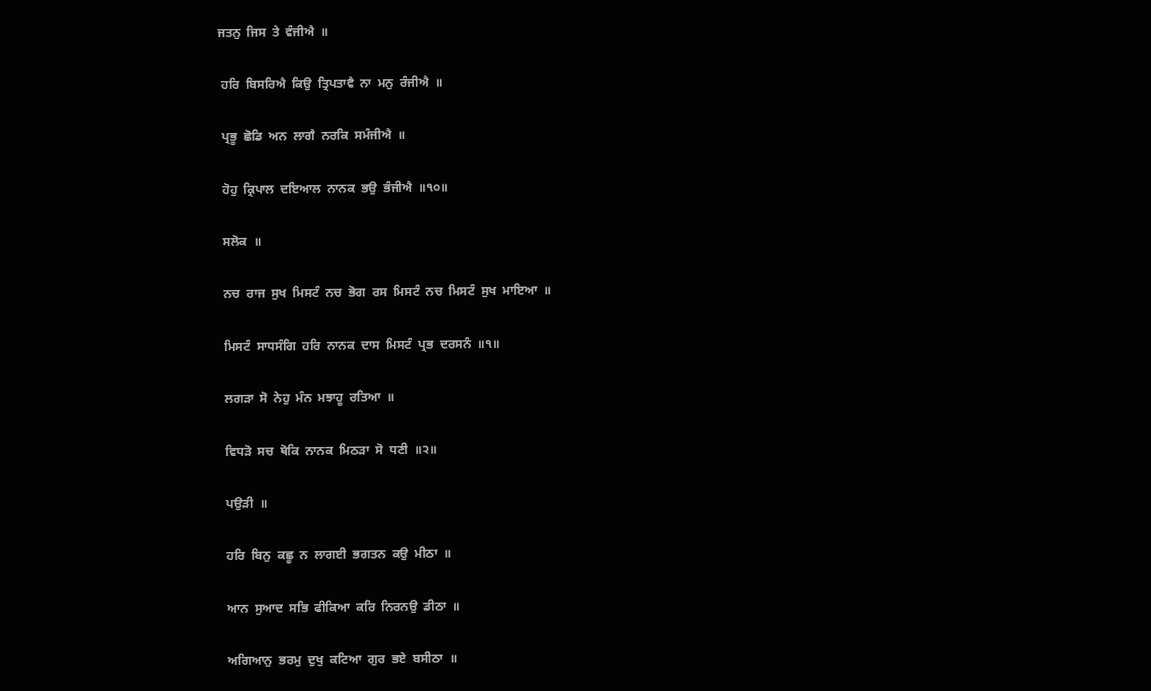ਜਤਨੁ  ਜਿਸ  ਤੇ  ਵੰਜੀਐ  ॥

 ਹਰਿ  ਬਿਸਰਿਐ  ਕਿਉ  ਤ੍ਰਿਪਤਾਵੈ  ਨਾ  ਮਨੁ  ਰੰਜੀਐ  ॥

 ਪ੍ਰਭੂ  ਛੋਡਿ  ਅਨ  ਲਾਗੈ  ਨਰਕਿ  ਸਮੰਜੀਐ  ॥

 ਹੋਹੁ  ਕ੍ਰਿਪਾਲ  ਦਇਆਲ  ਨਾਨਕ  ਭਉ  ਭੰਜੀਐ  ॥੧੦॥

 ਸਲੋਕ  ॥

 ਨਚ  ਰਾਜ  ਸੁਖ  ਮਿਸਟੰ  ਨਚ  ਭੋਗ  ਰਸ  ਮਿਸਟੰ  ਨਚ  ਮਿਸਟੰ  ਸੁਖ  ਮਾਇਆ  ॥

 ਮਿਸਟੰ  ਸਾਧਸੰਗਿ  ਹਰਿ  ਨਾਨਕ  ਦਾਸ  ਮਿਸਟੰ  ਪ੍ਰਭ  ਦਰਸਨੰ  ॥੧॥

 ਲਗੜਾ  ਸੋ  ਨੇਹੁ  ਮੰਨ  ਮਝਾਹੂ  ਰਤਿਆ  ॥

 ਵਿਧੜੋ  ਸਚ  ਥੋਕਿ  ਨਾਨਕ  ਮਿਠੜਾ  ਸੋ  ਧਣੀ  ॥੨॥

 ਪਉੜੀ  ॥

 ਹਰਿ  ਬਿਨੁ  ਕਛੂ  ਨ  ਲਾਗਈ  ਭਗਤਨ  ਕਉ  ਮੀਠਾ  ॥

 ਆਨ  ਸੁਆਦ  ਸਭਿ  ਫੀਕਿਆ  ਕਰਿ  ਨਿਰਨਉ  ਡੀਠਾ  ॥

 ਅਗਿਆਨੁ  ਭਰਮੁ  ਦੁਖੁ  ਕਟਿਆ  ਗੁਰ  ਭਏ  ਬਸੀਠਾ  ॥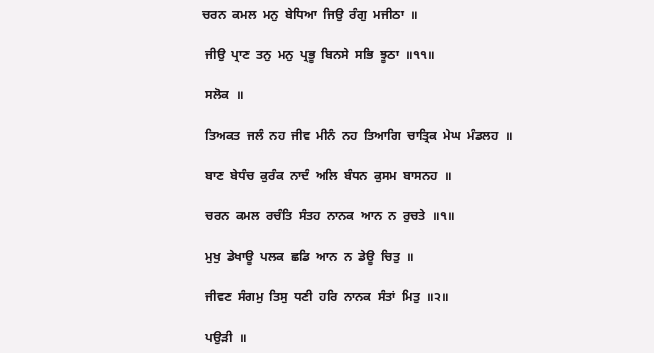ਚਰਨ  ਕਮਲ  ਮਨੁ  ਬੇਧਿਆ  ਜਿਉ  ਰੰਗੁ  ਮਜੀਠਾ  ॥

 ਜੀਉ  ਪ੍ਰਾਣ  ਤਨੁ  ਮਨੁ  ਪ੍ਰਭੂ  ਬਿਨਸੇ  ਸਭਿ  ਝੂਠਾ  ॥੧੧॥

 ਸਲੋਕ  ॥

 ਤਿਅਕਤ  ਜਲੰ  ਨਹ  ਜੀਵ  ਮੀਨੰ  ਨਹ  ਤਿਆਗਿ  ਚਾਤ੍ਰਿਕ  ਮੇਘ  ਮੰਡਲਹ  ॥

 ਬਾਣ  ਬੇਧੰਚ  ਕੁਰੰਕ  ਨਾਦੰ  ਅਲਿ  ਬੰਧਨ  ਕੁਸਮ  ਬਾਸਨਹ  ॥

 ਚਰਨ  ਕਮਲ  ਰਚੰਤਿ  ਸੰਤਹ  ਨਾਨਕ  ਆਨ  ਨ  ਰੁਚਤੇ  ॥੧॥

 ਮੁਖੁ  ਡੇਖਾਊ  ਪਲਕ  ਛਡਿ  ਆਨ  ਨ  ਡੇਊ  ਚਿਤੁ  ॥

 ਜੀਵਣ  ਸੰਗਮੁ  ਤਿਸੁ  ਧਣੀ  ਹਰਿ  ਨਾਨਕ  ਸੰਤਾਂ  ਮਿਤੁ  ॥੨॥

 ਪਉੜੀ  ॥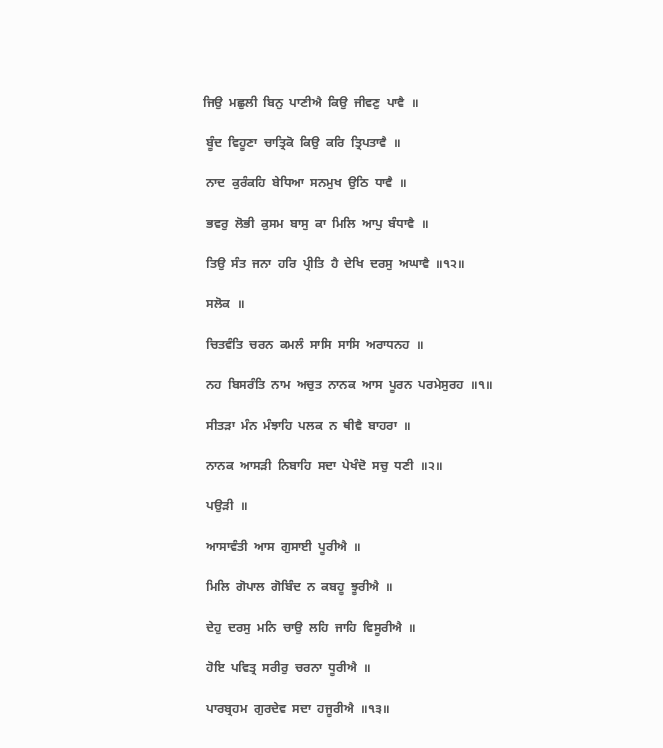ਜਿਉ  ਮਛੁਲੀ  ਬਿਨੁ  ਪਾਣੀਐ  ਕਿਉ  ਜੀਵਣੁ  ਪਾਵੈ  ॥

 ਬੂੰਦ  ਵਿਹੂਣਾ  ਚਾਤ੍ਰਿਕੋ  ਕਿਉ  ਕਰਿ  ਤ੍ਰਿਪਤਾਵੈ  ॥

 ਨਾਦ  ਕੁਰੰਕਹਿ  ਬੇਧਿਆ  ਸਨਮੁਖ  ਉਠਿ  ਧਾਵੈ  ॥

 ਭਵਰੁ  ਲੋਭੀ  ਕੁਸਮ  ਬਾਸੁ  ਕਾ  ਮਿਲਿ  ਆਪੁ  ਬੰਧਾਵੈ  ॥

 ਤਿਉ  ਸੰਤ  ਜਨਾ  ਹਰਿ  ਪ੍ਰੀਤਿ  ਹੈ  ਦੇਖਿ  ਦਰਸੁ  ਅਘਾਵੈ  ॥੧੨॥

 ਸਲੋਕ  ॥

 ਚਿਤਵੰਤਿ  ਚਰਨ  ਕਮਲੰ  ਸਾਸਿ  ਸਾਸਿ  ਅਰਾਧਨਹ  ॥

 ਨਹ  ਬਿਸਰੰਤਿ  ਨਾਮ  ਅਚੁਤ  ਨਾਨਕ  ਆਸ  ਪੂਰਨ  ਪਰਮੇਸੁਰਹ  ॥੧॥

 ਸੀਤੜਾ  ਮੰਨ  ਮੰਝਾਹਿ  ਪਲਕ  ਨ  ਥੀਵੈ  ਬਾਹਰਾ  ॥

 ਨਾਨਕ  ਆਸੜੀ  ਨਿਬਾਹਿ  ਸਦਾ  ਪੇਖੰਦੋ  ਸਚੁ  ਧਣੀ  ॥੨॥

 ਪਉੜੀ  ॥

 ਆਸਾਵੰਤੀ  ਆਸ  ਗੁਸਾਈ  ਪੂਰੀਐ  ॥

 ਮਿਲਿ  ਗੋਪਾਲ  ਗੋਬਿੰਦ  ਨ  ਕਬਹੂ  ਝੂਰੀਐ  ॥

 ਦੇਹੁ  ਦਰਸੁ  ਮਨਿ  ਚਾਉ  ਲਹਿ  ਜਾਹਿ  ਵਿਸੂਰੀਐ  ॥

 ਹੋਇ  ਪਵਿਤ੍ਰ  ਸਰੀਰੁ  ਚਰਨਾ  ਧੂਰੀਐ  ॥

 ਪਾਰਬ੍ਰਹਮ  ਗੁਰਦੇਵ  ਸਦਾ  ਹਜੂਰੀਐ  ॥੧੩॥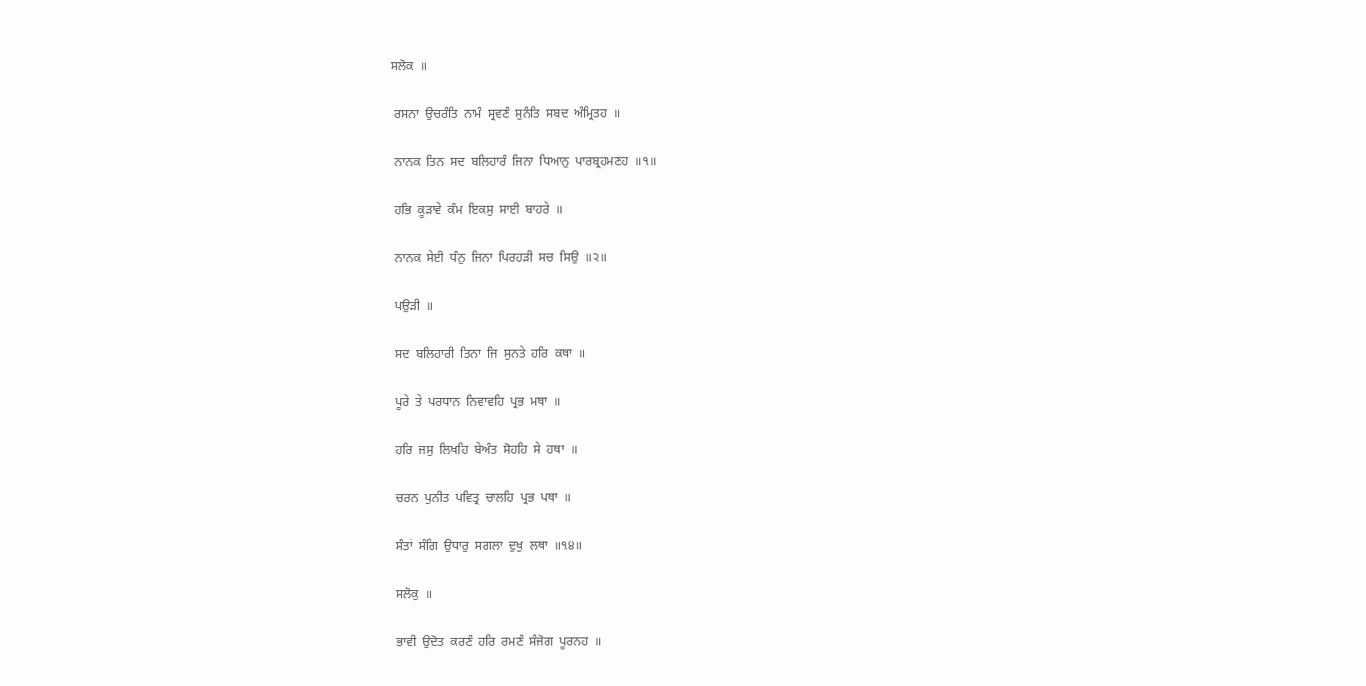ਸਲੋਕ  ॥

 ਰਸਨਾ  ਉਚਰੰਤਿ  ਨਾਮੰ  ਸ੍ਰਵਣੰ  ਸੁਨੰਤਿ  ਸਬਦ  ਅੰਮ੍ਰਿਤਹ  ॥

 ਨਾਨਕ  ਤਿਨ  ਸਦ  ਬਲਿਹਾਰੰ  ਜਿਨਾ  ਧਿਆਨੁ  ਪਾਰਬ੍ਰਹਮਣਹ  ॥੧॥

 ਹਭਿ  ਕੂੜਾਵੇ  ਕੰਮ  ਇਕਸੁ  ਸਾਈ  ਬਾਹਰੇ  ॥

 ਨਾਨਕ  ਸੇਈ  ਧੰਨੁ  ਜਿਨਾ  ਪਿਰਹੜੀ  ਸਚ  ਸਿਉ  ॥੨॥

 ਪਉੜੀ  ॥

 ਸਦ  ਬਲਿਹਾਰੀ  ਤਿਨਾ  ਜਿ  ਸੁਨਤੇ  ਹਰਿ  ਕਥਾ  ॥

 ਪੂਰੇ  ਤੇ  ਪਰਧਾਨ  ਨਿਵਾਵਹਿ  ਪ੍ਰਭ  ਮਥਾ  ॥

 ਹਰਿ  ਜਸੁ  ਲਿਖਹਿ  ਬੇਅੰਤ  ਸੋਹਹਿ  ਸੇ  ਹਥਾ  ॥

 ਚਰਨ  ਪੁਨੀਤ  ਪਵਿਤ੍ਰ  ਚਾਲਹਿ  ਪ੍ਰਭ  ਪਥਾ  ॥

 ਸੰਤਾਂ  ਸੰਗਿ  ਉਧਾਰੁ  ਸਗਲਾ  ਦੁਖੁ  ਲਥਾ  ॥੧੪॥

 ਸਲੋਕੁ  ॥

 ਭਾਵੀ  ਉਦੋਤ  ਕਰਣੰ  ਹਰਿ  ਰਮਣੰ  ਸੰਜੋਗ  ਪੂਰਨਹ  ॥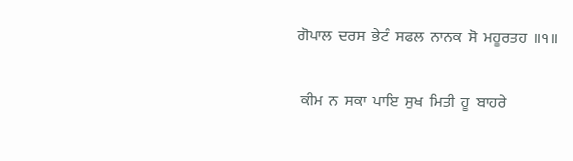ਗੋਪਾਲ  ਦਰਸ  ਭੇਟੰ  ਸਫਲ  ਨਾਨਕ  ਸੋ  ਮਹੂਰਤਹ  ॥੧॥

 ਕੀਮ  ਨ  ਸਕਾ  ਪਾਇ  ਸੁਖ  ਮਿਤੀ  ਹੂ  ਬਾਹਰੇ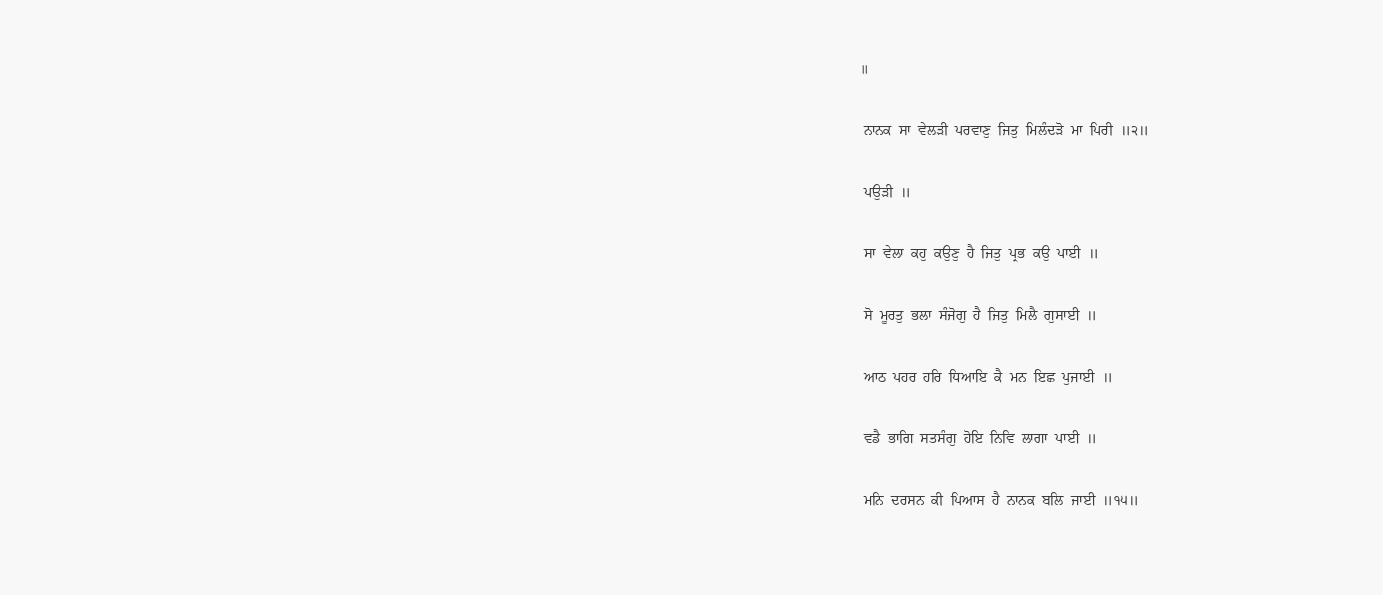॥

 ਨਾਨਕ  ਸਾ  ਵੇਲੜੀ  ਪਰਵਾਣੁ  ਜਿਤੁ  ਮਿਲੰਦੜੋ  ਮਾ  ਪਿਰੀ  ॥੨॥

 ਪਉੜੀ  ॥

 ਸਾ  ਵੇਲਾ  ਕਹੁ  ਕਉਣੁ  ਹੈ  ਜਿਤੁ  ਪ੍ਰਭ  ਕਉ  ਪਾਈ  ॥

 ਸੋ  ਮੂਰਤੁ  ਭਲਾ  ਸੰਜੋਗੁ  ਹੈ  ਜਿਤੁ  ਮਿਲੈ  ਗੁਸਾਈ  ॥

 ਆਠ  ਪਹਰ  ਹਰਿ  ਧਿਆਇ  ਕੈ  ਮਨ  ਇਛ  ਪੁਜਾਈ  ॥

 ਵਡੈ  ਭਾਗਿ  ਸਤਸੰਗੁ  ਹੋਇ  ਨਿਵਿ  ਲਾਗਾ  ਪਾਈ  ॥

 ਮਨਿ  ਦਰਸਨ  ਕੀ  ਪਿਆਸ  ਹੈ  ਨਾਨਕ  ਬਲਿ  ਜਾਈ  ॥੧੫॥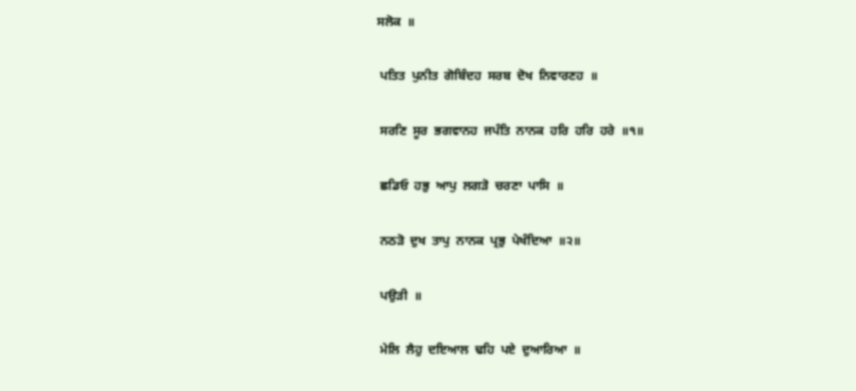ਸਲੋਕ  ॥

 ਪਤਿਤ  ਪੁਨੀਤ  ਗੋਬਿੰਦਹ  ਸਰਬ  ਦੋਖ  ਨਿਵਾਰਣਹ  ॥

 ਸਰਣਿ  ਸੂਰ  ਭਗਵਾਨਹ  ਜਪੰਤਿ  ਨਾਨਕ  ਹਰਿ  ਹਰਿ  ਹਰੇ  ॥੧॥

 ਛਡਿਓ  ਹਭੁ  ਆਪੁ  ਲਗੜੋ  ਚਰਣਾ  ਪਾਸਿ  ॥

 ਨਠੜੋ  ਦੁਖ  ਤਾਪੁ  ਨਾਨਕ  ਪ੍ਰਭੁ  ਪੇਖੰਦਿਆ  ॥੨॥

 ਪਉੜੀ  ॥

 ਮੇਲਿ  ਲੈਹੁ  ਦਇਆਲ  ਢਹਿ  ਪਏ  ਦੁਆਰਿਆ  ॥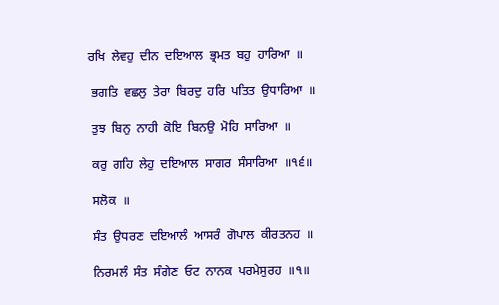ਰਖਿ  ਲੇਵਹੁ  ਦੀਨ  ਦਇਆਲ  ਭ੍ਰਮਤ  ਬਹੁ  ਹਾਰਿਆ  ॥

 ਭਗਤਿ  ਵਛਲੁ  ਤੇਰਾ  ਬਿਰਦੁ  ਹਰਿ  ਪਤਿਤ  ਉਧਾਰਿਆ  ॥

 ਤੁਝ  ਬਿਨੁ  ਨਾਹੀ  ਕੋਇ  ਬਿਨਉ  ਮੋਹਿ  ਸਾਰਿਆ  ॥

 ਕਰੁ  ਗਹਿ  ਲੇਹੁ  ਦਇਆਲ  ਸਾਗਰ  ਸੰਸਾਰਿਆ  ॥੧੬॥

 ਸਲੋਕ  ॥

 ਸੰਤ  ਉਧਰਣ  ਦਇਆਲੰ  ਆਸਰੰ  ਗੋਪਾਲ  ਕੀਰਤਨਹ  ॥

 ਨਿਰਮਲੰ  ਸੰਤ  ਸੰਗੇਣ  ਓਟ  ਨਾਨਕ  ਪਰਮੇਸੁਰਹ  ॥੧॥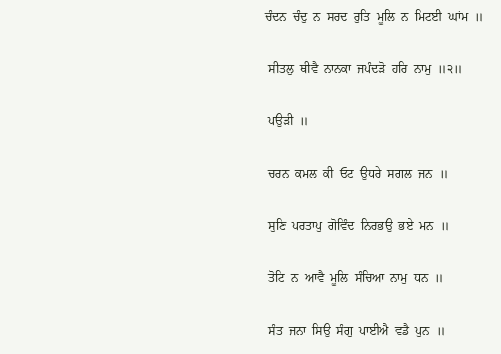ਚੰਦਨ  ਚੰਦੁ  ਨ  ਸਰਦ  ਰੁਤਿ  ਮੂਲਿ  ਨ  ਮਿਟਈ  ਘਾਂਮ  ॥

 ਸੀਤਲੁ  ਥੀਵੈ  ਨਾਨਕਾ  ਜਪੰਦੜੋ  ਹਰਿ  ਨਾਮੁ  ॥੨॥

 ਪਉੜੀ  ॥

 ਚਰਨ  ਕਮਲ  ਕੀ  ਓਟ  ਉਧਰੇ  ਸਗਲ  ਜਨ  ॥

 ਸੁਣਿ  ਪਰਤਾਪੁ  ਗੋਵਿੰਦ  ਨਿਰਭਉ  ਭਏ  ਮਨ  ॥

 ਤੋਟਿ  ਨ  ਆਵੈ  ਮੂਲਿ  ਸੰਚਿਆ  ਨਾਮੁ  ਧਨ  ॥

 ਸੰਤ  ਜਨਾ  ਸਿਉ  ਸੰਗੁ  ਪਾਈਐ  ਵਡੈ  ਪੁਨ  ॥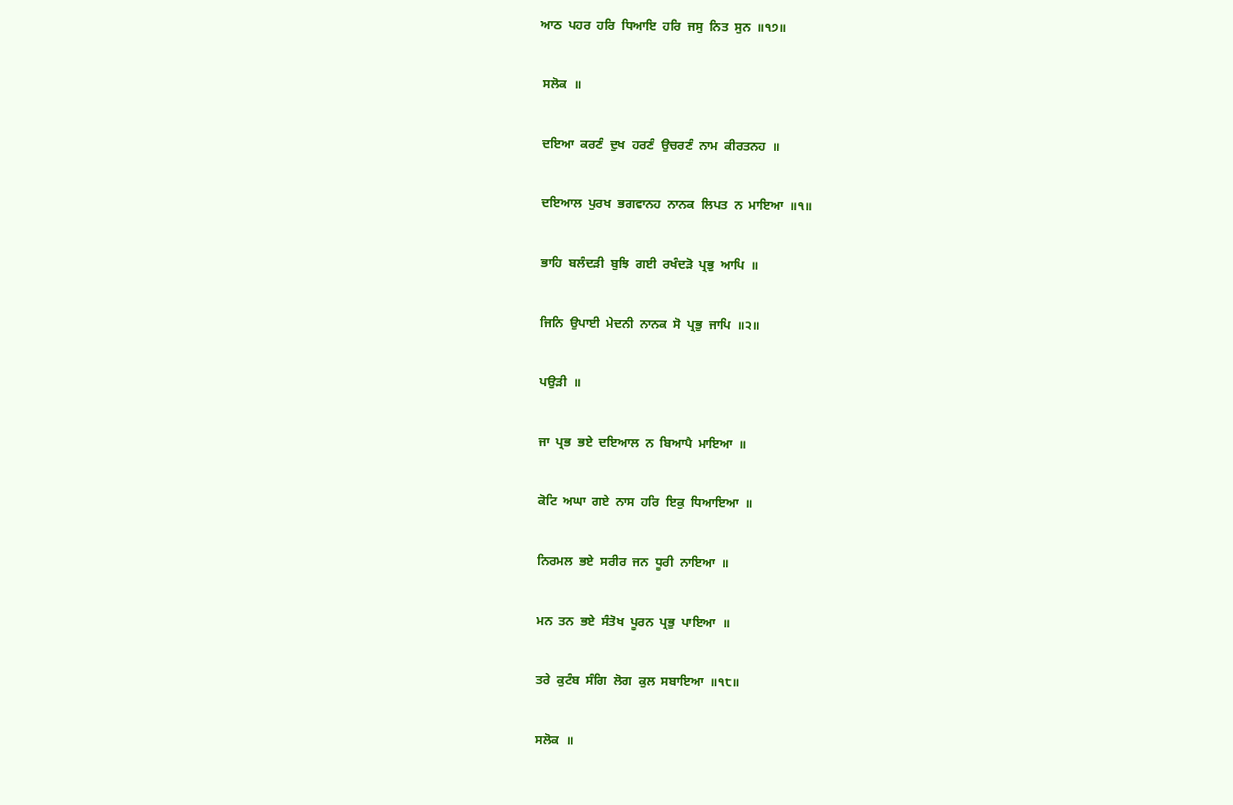ਆਠ  ਪਹਰ  ਹਰਿ  ਧਿਆਇ  ਹਰਿ  ਜਸੁ  ਨਿਤ  ਸੁਨ  ॥੧੭॥

 ਸਲੋਕ  ॥

 ਦਇਆ  ਕਰਣੰ  ਦੁਖ  ਹਰਣੰ  ਉਚਰਣੰ  ਨਾਮ  ਕੀਰਤਨਹ  ॥

 ਦਇਆਲ  ਪੁਰਖ  ਭਗਵਾਨਹ  ਨਾਨਕ  ਲਿਪਤ  ਨ  ਮਾਇਆ  ॥੧॥

 ਭਾਹਿ  ਬਲੰਦੜੀ  ਬੁਝਿ  ਗਈ  ਰਖੰਦੜੋ  ਪ੍ਰਭੁ  ਆਪਿ  ॥

 ਜਿਨਿ  ਉਪਾਈ  ਮੇਦਨੀ  ਨਾਨਕ  ਸੋ  ਪ੍ਰਭੁ  ਜਾਪਿ  ॥੨॥

 ਪਉੜੀ  ॥

 ਜਾ  ਪ੍ਰਭ  ਭਏ  ਦਇਆਲ  ਨ  ਬਿਆਪੈ  ਮਾਇਆ  ॥

 ਕੋਟਿ  ਅਘਾ  ਗਏ  ਨਾਸ  ਹਰਿ  ਇਕੁ  ਧਿਆਇਆ  ॥

 ਨਿਰਮਲ  ਭਏ  ਸਰੀਰ  ਜਨ  ਧੂਰੀ  ਨਾਇਆ  ॥

 ਮਨ  ਤਨ  ਭਏ  ਸੰਤੋਖ  ਪੂਰਨ  ਪ੍ਰਭੁ  ਪਾਇਆ  ॥

 ਤਰੇ  ਕੁਟੰਬ  ਸੰਗਿ  ਲੋਗ  ਕੁਲ  ਸਬਾਇਆ  ॥੧੮॥

 ਸਲੋਕ  ॥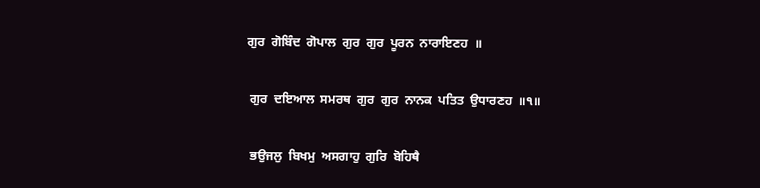ਗੁਰ  ਗੋਬਿੰਦ  ਗੋਪਾਲ  ਗੁਰ  ਗੁਰ  ਪੂਰਨ  ਨਾਰਾਇਣਹ  ॥

 ਗੁਰ  ਦਇਆਲ  ਸਮਰਥ  ਗੁਰ  ਗੁਰ  ਨਾਨਕ  ਪਤਿਤ  ਉਧਾਰਣਹ  ॥੧॥

 ਭਉਜਲੁ  ਬਿਖਮੁ  ਅਸਗਾਹੁ  ਗੁਰਿ  ਬੋਹਿਥੈ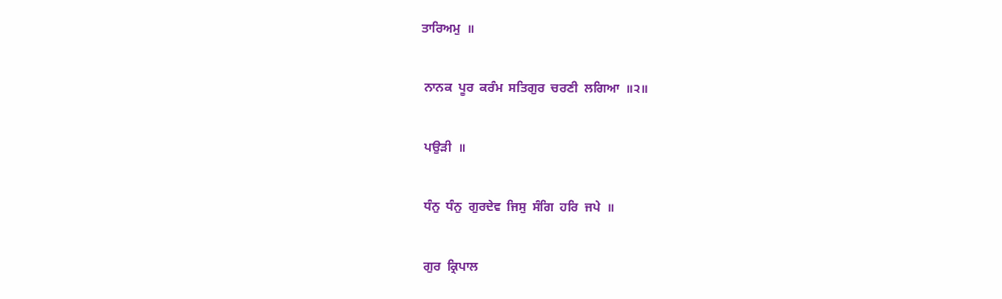ਤਾਰਿਅਮੁ  ॥

 ਨਾਨਕ  ਪੂਰ  ਕਰੰਮ  ਸਤਿਗੁਰ  ਚਰਣੀ  ਲਗਿਆ  ॥੨॥

 ਪਉੜੀ  ॥

 ਧੰਨੁ  ਧੰਨੁ  ਗੁਰਦੇਵ  ਜਿਸੁ  ਸੰਗਿ  ਹਰਿ  ਜਪੇ  ॥

 ਗੁਰ  ਕ੍ਰਿਪਾਲ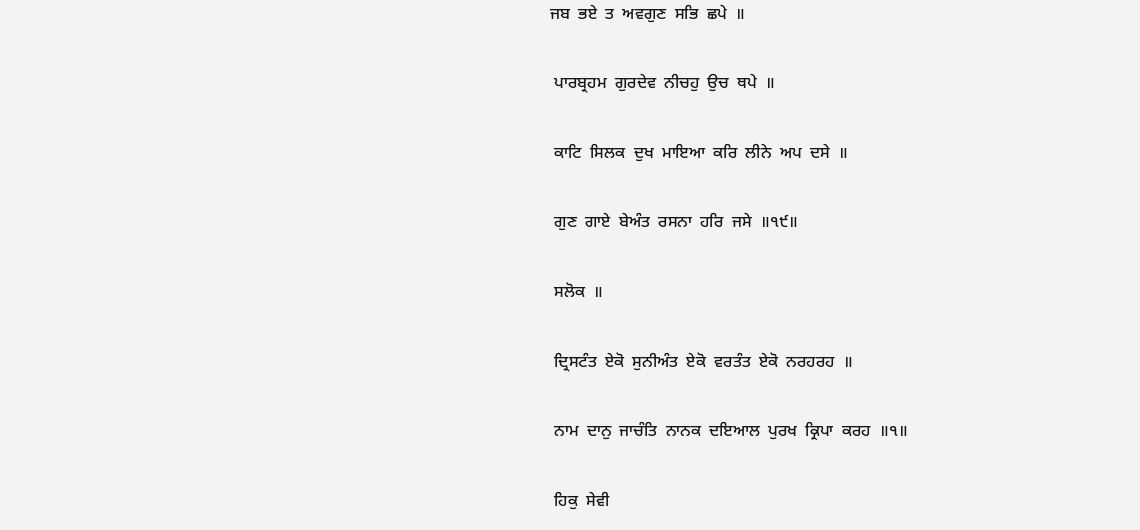ਜਬ  ਭਏ  ਤ  ਅਵਗੁਣ  ਸਭਿ  ਛਪੇ  ॥

 ਪਾਰਬ੍ਰਹਮ  ਗੁਰਦੇਵ  ਨੀਚਹੁ  ਉਚ  ਥਪੇ  ॥

 ਕਾਟਿ  ਸਿਲਕ  ਦੁਖ  ਮਾਇਆ  ਕਰਿ  ਲੀਨੇ  ਅਪ  ਦਸੇ  ॥

 ਗੁਣ  ਗਾਏ  ਬੇਅੰਤ  ਰਸਨਾ  ਹਰਿ  ਜਸੇ  ॥੧੯॥

 ਸਲੋਕ  ॥

 ਦ੍ਰਿਸਟੰਤ  ਏਕੋ  ਸੁਨੀਅੰਤ  ਏਕੋ  ਵਰਤੰਤ  ਏਕੋ  ਨਰਹਰਹ  ॥

 ਨਾਮ  ਦਾਨੁ  ਜਾਚੰਤਿ  ਨਾਨਕ  ਦਇਆਲ  ਪੁਰਖ  ਕ੍ਰਿਪਾ  ਕਰਹ  ॥੧॥

 ਹਿਕੁ  ਸੇਵੀ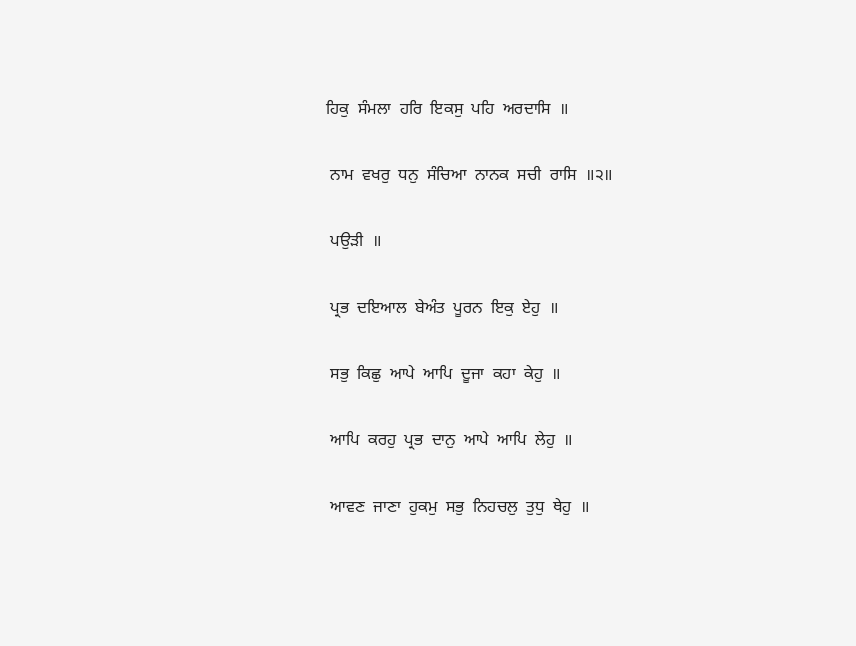ਹਿਕੁ  ਸੰਮਲਾ  ਹਰਿ  ਇਕਸੁ  ਪਹਿ  ਅਰਦਾਸਿ  ॥

 ਨਾਮ  ਵਖਰੁ  ਧਨੁ  ਸੰਚਿਆ  ਨਾਨਕ  ਸਚੀ  ਰਾਸਿ  ॥੨॥

 ਪਉੜੀ  ॥

 ਪ੍ਰਭ  ਦਇਆਲ  ਬੇਅੰਤ  ਪੂਰਨ  ਇਕੁ  ਏਹੁ  ॥

 ਸਭੁ  ਕਿਛੁ  ਆਪੇ  ਆਪਿ  ਦੂਜਾ  ਕਹਾ  ਕੇਹੁ  ॥

 ਆਪਿ  ਕਰਹੁ  ਪ੍ਰਭ  ਦਾਨੁ  ਆਪੇ  ਆਪਿ  ਲੇਹੁ  ॥

 ਆਵਣ  ਜਾਣਾ  ਹੁਕਮੁ  ਸਭੁ  ਨਿਹਚਲੁ  ਤੁਧੁ  ਥੇਹੁ  ॥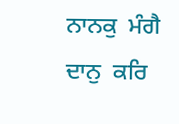ਨਾਨਕੁ  ਮੰਗੈ  ਦਾਨੁ  ਕਰਿ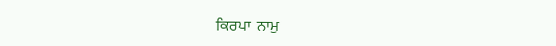ਕਿਰਪਾ  ਨਾਮੁ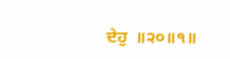ਦੇਹੁ  ॥੨੦॥੧॥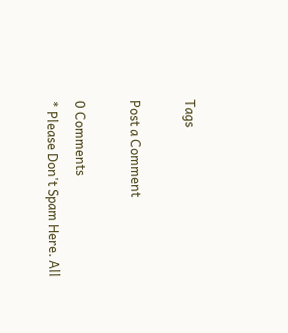Tags

Post a Comment

0 Comments
* Please Don't Spam Here. All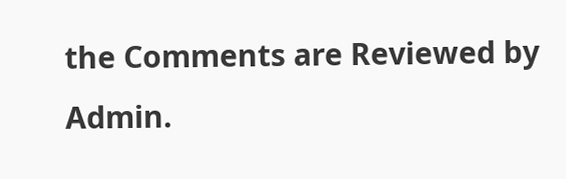the Comments are Reviewed by Admin.